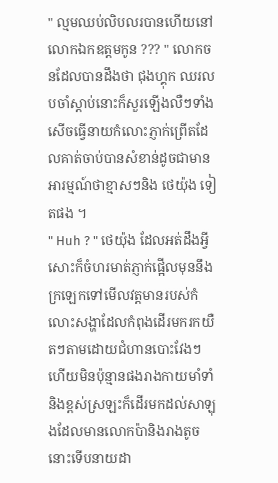" ល្មមឈប់លិបលរបានហើយនៅលោកឯកឧត្តមកូន ??? " លោកចនដែលបានដឹងថា ជុងហ្គុក ឈរលបចាំស្តាប់នោះក៏សួរឡើងលឺៗទាំងសើចធ្វើនាយកំលោះភ្ញាក់ព្រើតដែលគាត់ចាប់បានសំខាន់ដូចជាមានអារម្មណ៍ថាខ្មាសៗនិង ថេយ៉ុង ទៀតផង ។
" Huh ? " ថេយ៉ុង ដែលអត់ដឹងអ្វីសោះក៏ចំហរមាត់ភ្ញាក់ផ្អើលមុននឹងក្រឡេកទៅមើលវត្តមានរបស់កំលោះសង្ហាដែលកំពុងដើរមករកយឺតៗតាមដោយជំហានបោះវែងៗ ហើយមិនប៉ុន្មានផងរាងកាយមាំទាំនិងខ្ពស់ស្រឡះក៏ដើរមកដល់សាឡុងដែលមានលោកប៉ានិងរាងតូចនោះទើបនាយដា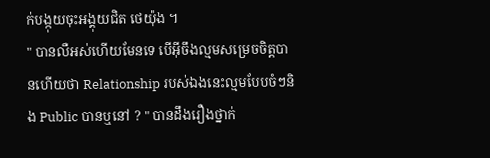ក់បង្កុយចុះអង្គុយជិត ថេយ៉ុង ។
" បានលឺអស់ហើយមែនទេ បើអ៊ីចឹងល្មមសម្រេចចិត្តបានហើយថា Relationship របស់ឯងនេះល្មមបែបចំៗនិង Public បានឬនៅ ? " បានដឹងរឿងថ្នាក់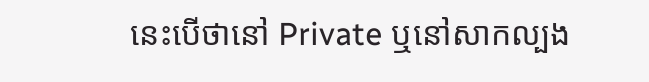នេះបើថានៅ Private ឬនៅសាកល្បង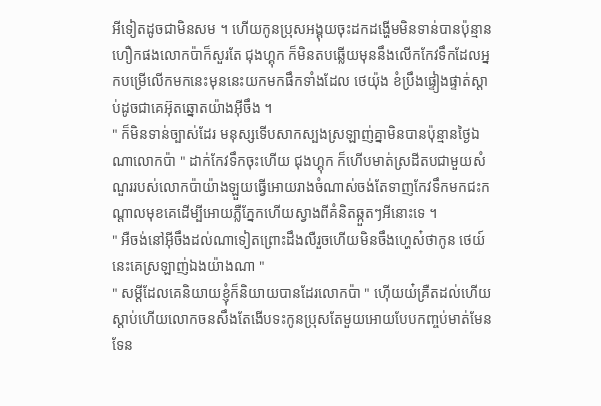អីទៀតដូចជាមិនសម ។ ហើយកូនប្រុសអង្គុយចុះដកដង្ហើមមិនទាន់បានប៉ុន្មានហឿកផងលោកប៉ាក៏សួរតែ ជុងហ្គុក ក៏មិនតបឆ្លើយមុននឹងលើកកែវទឹកដែលអ្នកបម្រើលើកមកនេះមុននេះយកមកផឹកទាំងដែល ថេយ៉ុង ខំប្រឹងផ្ទៀងផ្ទាត់ស្តាប់ដូចជាគេអ៊ុតឆ្នោតយ៉ាងអ៊ីចឹង ។
" ក៏មិនទាន់ច្បាស់ដែរ មនុស្សទើបសាកស្បងស្រឡាញ់គ្នាមិនបានប៉ុន្មានថ្ងៃឯណាលោកប៉ា " ដាក់កែវទឹកចុះហើយ ជុងហ្គុក ក៏ហើបមាត់ស្រដីតបជាមួយសំណួររបស់លោកប៉ាយ៉ាងឡួយធ្វើអោយរាងចំណាស់ចង់តែទាញកែវទឹកមកជះកណ្តាលមុខគេដើម្បីអោយភ្លឺភ្នែកហើយស្វាងពីគំនិតឆ្កួតៗអីនោះទេ ។
" អឺចង់នៅអ៊ីចឹងដល់ណាទៀតព្រោះដឹងលឺរួចហើយមិនចឹងហ្ហេស៎ថាកូន ថេយ៍ នេះគេស្រឡាញ់ឯងយ៉ាងណា "
" សម្តីដែលគេនិយាយខ្ញុំក៏និយាយបានដែរលោកប៉ា " ហ៊ើយយ៎គ្រឺតដល់ហើយស្តាប់ហើយលោកចនសឹងតែងើបទះកូនប្រុសតែមួយអោយបែបកញ្ចប់មាត់មែនទែន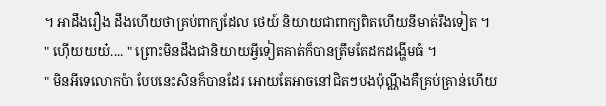។ អាដឹងរឿង ដឹងហើយថាគ្រប់ពាក្យដែល ថេយ៍ និយាយជាពាក្យពិតហើយនីមាត់រឹងទៀត ។
" ហ៊ើយយយ៎.... " ព្រោះមិនដឹងជានិយាយអ្វីទៀតគាត់ក៏បានត្រឹមតែដកដង្ហើមធំ ។
" មិនអីទេលោកប៉ា បែបនេះសិនក៏បានដែរ អោយតែអាចនៅជិតៗបងប៉ុណ្ណឹងគឺគ្រប់គ្រាន់ហើយ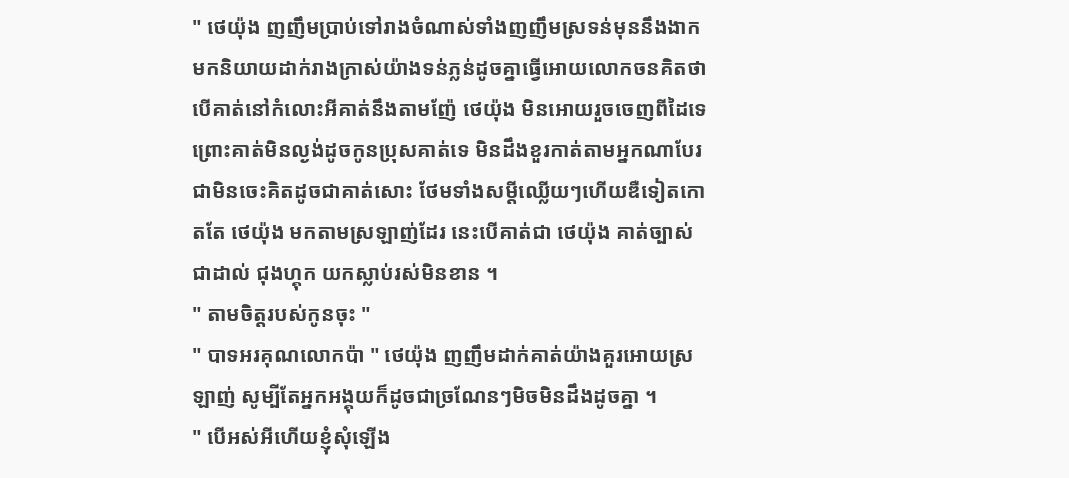" ថេយ៉ុង ញញឹមប្រាប់ទៅរាងចំណាស់ទាំងញញឹមស្រទន់មុននឹងងាកមកនិយាយដាក់រាងក្រាស់យ៉ាងទន់ភ្លន់ដូចគ្នាធ្វើអោយលោកចនគិតថាបើគាត់នៅកំលោះអីគាត់នឹងតាមញ៉ែ ថេយ៉ុង មិនអោយរួចចេញពីដៃទេ ព្រោះគាត់មិនល្ងង់ដូចកូនប្រុសគាត់ទេ មិនដឹងខួរកាត់តាមអ្នកណាបែរជាមិនចេះគិតដូចជាគាត់សោះ ថែមទាំងសម្តីឈ្លើយៗហើយឌឺទៀតកោតតែ ថេយ៉ុង មកតាមស្រឡាញ់ដែរ នេះបើគាត់ជា ថេយ៉ុង គាត់ច្បាស់ជាដាល់ ជុងហ្គុក យកស្លាប់រស់មិនខាន ។
" តាមចិត្តរបស់កូនចុះ "
" បាទអរគុណលោកប៉ា " ថេយ៉ុង ញញឹមដាក់គាត់យ៉ាងគួរអោយស្រឡាញ់ សូម្បីតែអ្នកអង្គុយក៏ដូចជាច្រណែនៗមិចមិនដឹងដូចគ្នា ។
" បើអស់អីហើយខ្ញុំសុំឡើង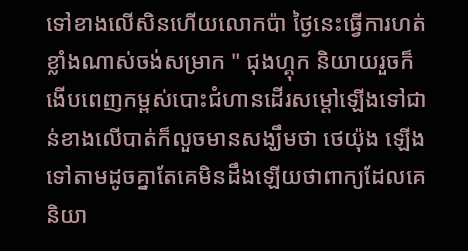ទៅខាងលើសិនហើយលោកប៉ា ថ្ងៃនេះធ្វើការហត់ខ្លាំងណាស់ចង់សម្រាក " ជុងហ្គុក និយាយរួចក៏ងើបពេញកម្ពស់បោះជំហានដើរសម្តៅឡើងទៅជាន់ខាងលើបាត់ក៏លួចមានសង្ឃឹមថា ថេយ៉ុង ឡើងទៅតាមដូចគ្នាតែគេមិនដឹងឡើយថាពាក្យដែលគេនិយា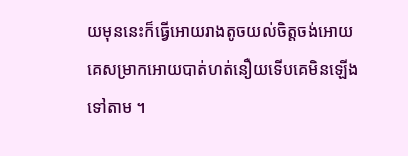យមុននេះក៏ធ្វើអោយរាងតូចយល់ចិត្តចង់អោយគេសម្រាកអោយបាត់ហត់នឿយទើបគេមិនឡើងទៅតាម ។